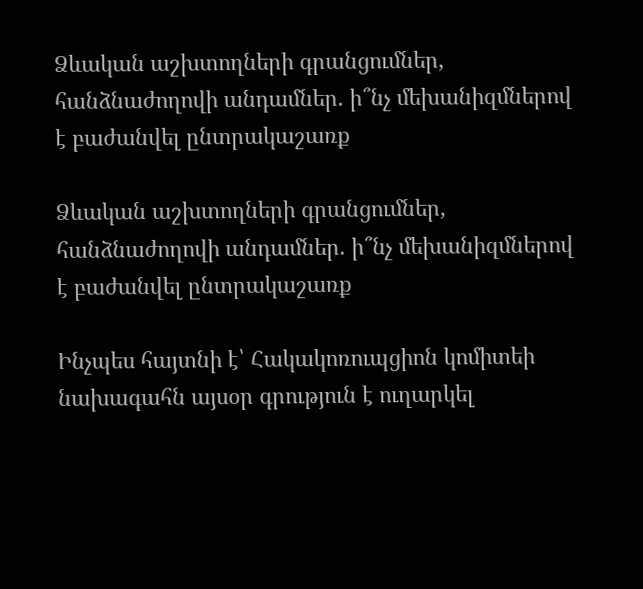Ձևական աշխտողների գրանցումներ, հանձնաժողովի անդամներ. ի՞նչ մեխանիզմներով է բաժանվել ընտրակաշառք

Ձևական աշխտողների գրանցումներ, հանձնաժողովի անդամներ. ի՞նչ մեխանիզմներով է բաժանվել ընտրակաշառք

Ինչպես հայտնի է՝ Հակակոռուպցիոն կոմիտեի նախագահն այսօր գրություն է ուղարկել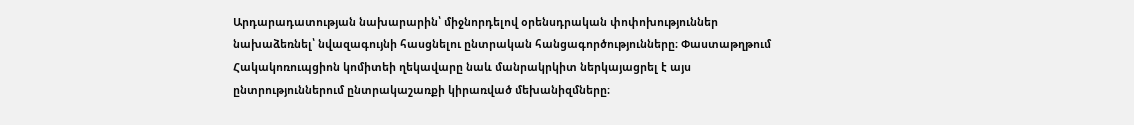Արդարադատության նախարարին՝ միջնորդելով օրենսդրական փոփոխություններ նախաձեռնել՝ նվազագույնի հասցնելու ընտրական հանցագործությունները։ Փաստաթղթում Հակակոռուպցիոն կոմիտեի ղեկավարը նաև մանրակրկիտ ներկայացրել է այս ընտրություններում ընտրակաշառքի կիրառված մեխանիզմները։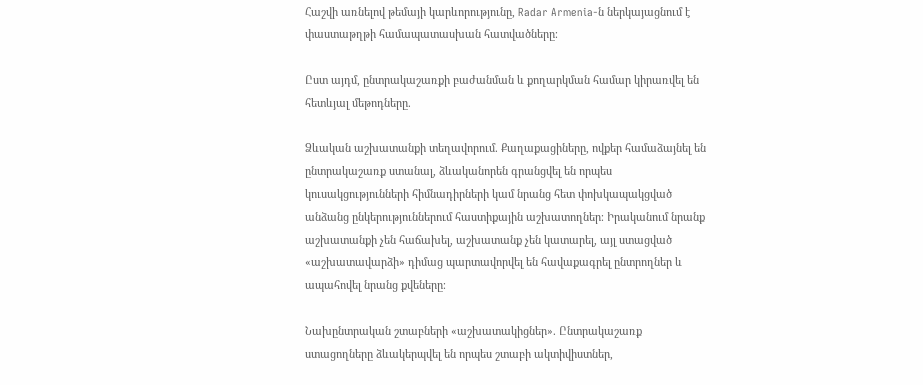Հաշվի առնելով թեմայի կարևորությունը, Radar Armenia-ն ներկայացնում է փաստաթղթի համապատասխան հատվածները։

Ըստ այդմ, ընտրակաշառքի բաժանման և քողարկման համար կիրառվել են հետևյալ մեթոդները.

Ձևական աշխատանքի տեղավորում. Քաղաքացիները, ովքեր համաձայնել են ընտրակաշառք ստանալ, ձևականորեն գրանցվել են որպես կուսակցությունների հիմնադիրների կամ նրանց հետ փոխկապակցված անձանց ընկերություններում հաստիքային աշխատողներ։ Իրականում նրանք աշխատանքի չեն հաճախել, աշխատանք չեն կատարել, այլ ստացված «աշխատավարձի» դիմաց պարտավորվել են հավաքագրել ընտրողներ և ապահովել նրանց քվեները։

Նախընտրական շտաբների «աշխատակիցներ». Ընտրակաշառք ստացողները ձևակերպվել են որպես շտաբի ակտիվիստներ,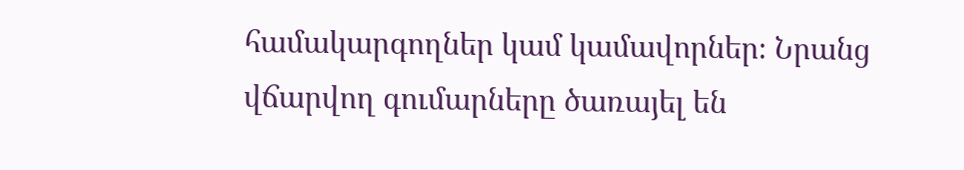համակարգողներ կամ կամավորներ։ Նրանց վճարվող գումարները ծառայել են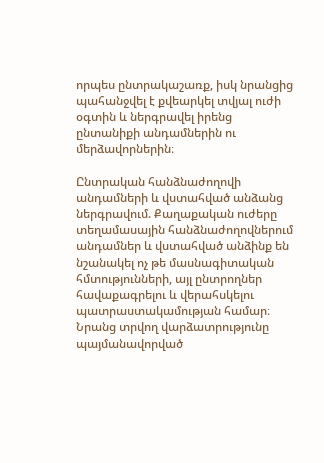որպես ընտրակաշառք, իսկ նրանցից պահանջվել է քվեարկել տվյալ ուժի օգտին և ներգրավել իրենց ընտանիքի անդամներին ու մերձավորներին։

Ընտրական հանձնաժողովի անդամների և վստահված անձանց ներգրավում. Քաղաքական ուժերը տեղամասային հանձնաժողովներում անդամներ և վստահված անձինք են նշանակել ոչ թե մասնագիտական հմտությունների, այլ ընտրողներ հավաքագրելու և վերահսկելու պատրաստակամության համար։ Նրանց տրվող վարձատրությունը պայմանավորված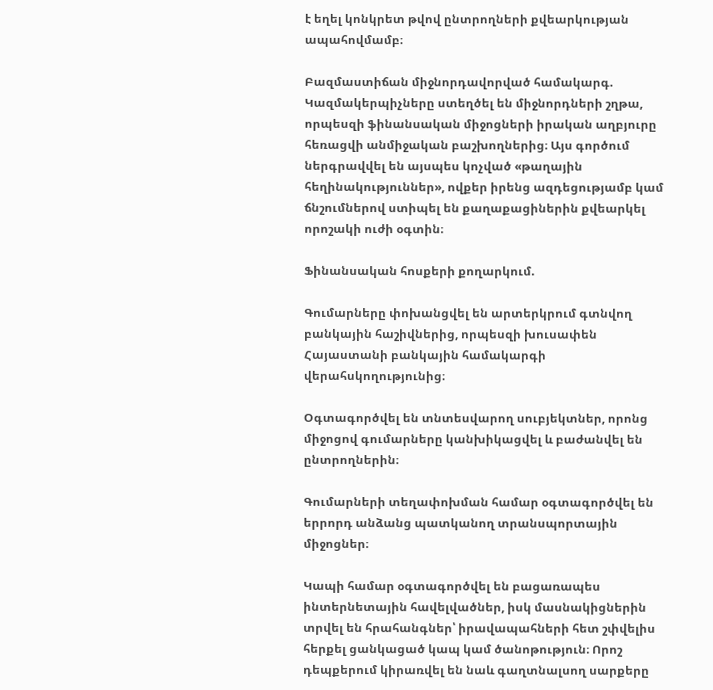է եղել կոնկրետ թվով ընտրողների քվեարկության ապահովմամբ։

Բազմաստիճան միջնորդավորված համակարգ. Կազմակերպիչները ստեղծել են միջնորդների շղթա, որպեսզի ֆինանսական միջոցների իրական աղբյուրը հեռացվի անմիջական բաշխողներից։ Այս գործում ներգրավվել են այսպես կոչված «թաղային հեղինակություններ», ովքեր իրենց ազդեցությամբ կամ ճնշումներով ստիպել են քաղաքացիներին քվեարկել որոշակի ուժի օգտին։

Ֆինանսական հոսքերի քողարկում.

Գումարները փոխանցվել են արտերկրում գտնվող բանկային հաշիվներից, որպեսզի խուսափեն Հայաստանի բանկային համակարգի վերահսկողությունից։

Օգտագործվել են տնտեսվարող սուբյեկտներ, որոնց միջոցով գումարները կանխիկացվել և բաժանվել են ընտրողներին։

Գումարների տեղափոխման համար օգտագործվել են երրորդ անձանց պատկանող տրանսպորտային միջոցներ։

Կապի համար օգտագործվել են բացառապես ինտերնետային հավելվածներ, իսկ մասնակիցներին տրվել են հրահանգներ՝ իրավապահների հետ շփվելիս հերքել ցանկացած կապ կամ ծանոթություն։ Որոշ դեպքերում կիրառվել են նաև գաղտնալսող սարքերը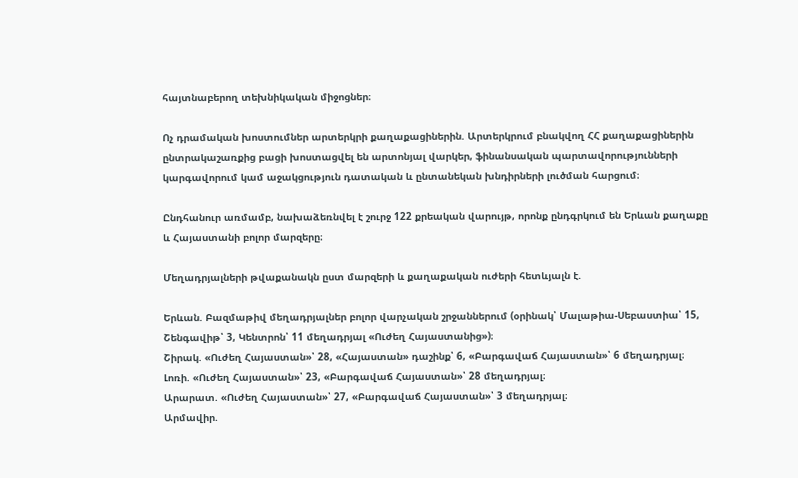հայտնաբերող տեխնիկական միջոցներ։

Ոչ դրամական խոստումներ արտերկրի քաղաքացիներին. Արտերկրում բնակվող ՀՀ քաղաքացիներին ընտրակաշառքից բացի խոստացվել են արտոնյալ վարկեր, ֆինանսական պարտավորությունների կարգավորում կամ աջակցություն դատական և ընտանեկան խնդիրների լուծման հարցում։

Ընդհանուր առմամբ, նախաձեռնվել է շուրջ 122 քրեական վարույթ, որոնք ընդգրկում են Երևան քաղաքը և Հայաստանի բոլոր մարզերը։

Մեղադրյալների թվաքանակն ըստ մարզերի և քաղաքական ուժերի հետևյալն է.

Երևան. Բազմաթիվ մեղադրյալներ բոլոր վարչական շրջաններում (օրինակ՝ Մալաթիա-Սեբաստիա՝ 15, Շենգավիթ՝ 3, Կենտրոն՝ 11 մեղադրյալ «Ուժեղ Հայաստանից»)։
Շիրակ. «Ուժեղ Հայաստան»՝ 28, «Հայաստան» դաշինք՝ 6, «Բարգավաճ Հայաստան»՝ 6 մեղադրյալ։
Լոռի. «Ուժեղ Հայաստան»՝ 23, «Բարգավաճ Հայաստան»՝ 28 մեղադրյալ։
Արարատ. «Ուժեղ Հայաստան»՝ 27, «Բարգավաճ Հայաստան»՝ 3 մեղադրյալ։
Արմավիր.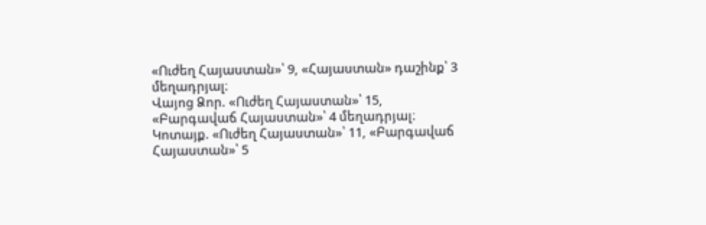«Ուժեղ Հայաստան»՝ 9, «Հայաստան» դաշինք՝ 3 մեղադրյալ։
Վայոց Ձոր. «Ուժեղ Հայաստան»՝ 15, «Բարգավաճ Հայաստան»՝ 4 մեղադրյալ։
Կոտայք. «Ուժեղ Հայաստան»՝ 11, «Բարգավաճ Հայաստան»՝ 5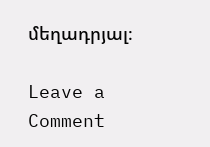մեղադրյալ։

Leave a Comment